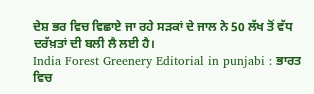ਦੇਸ਼ ਭਰ ਵਿਚ ਵਿਛਾਏ ਜਾ ਰਹੇ ਸੜਕਾਂ ਦੇ ਜਾਲ ਨੇ 50 ਲੱਖ ਤੋਂ ਵੱਧ ਦਰੱਖ਼ਤਾਂ ਦੀ ਬਲੀ ਲੈ ਲਈ ਹੈ।
India Forest Greenery Editorial in punjabi : ਭਾਰਤ ਵਿਚ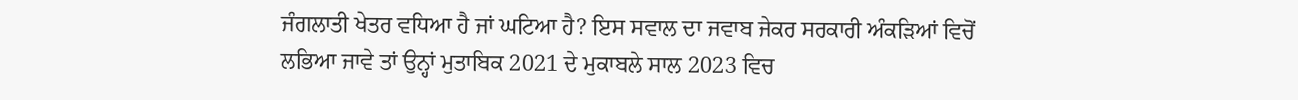ਜੰਗਲਾਤੀ ਖੇਤਰ ਵਧਿਆ ਹੈ ਜਾਂ ਘਟਿਆ ਹੈ? ਇਸ ਸਵਾਲ ਦਾ ਜਵਾਬ ਜੇਕਰ ਸਰਕਾਰੀ ਅੰਕੜਿਆਂ ਵਿਚੋਂ ਲਭਿਆ ਜਾਵੇ ਤਾਂ ਉਨ੍ਹਾਂ ਮੁਤਾਬਿਕ 2021 ਦੇ ਮੁਕਾਬਲੇ ਸਾਲ 2023 ਵਿਚ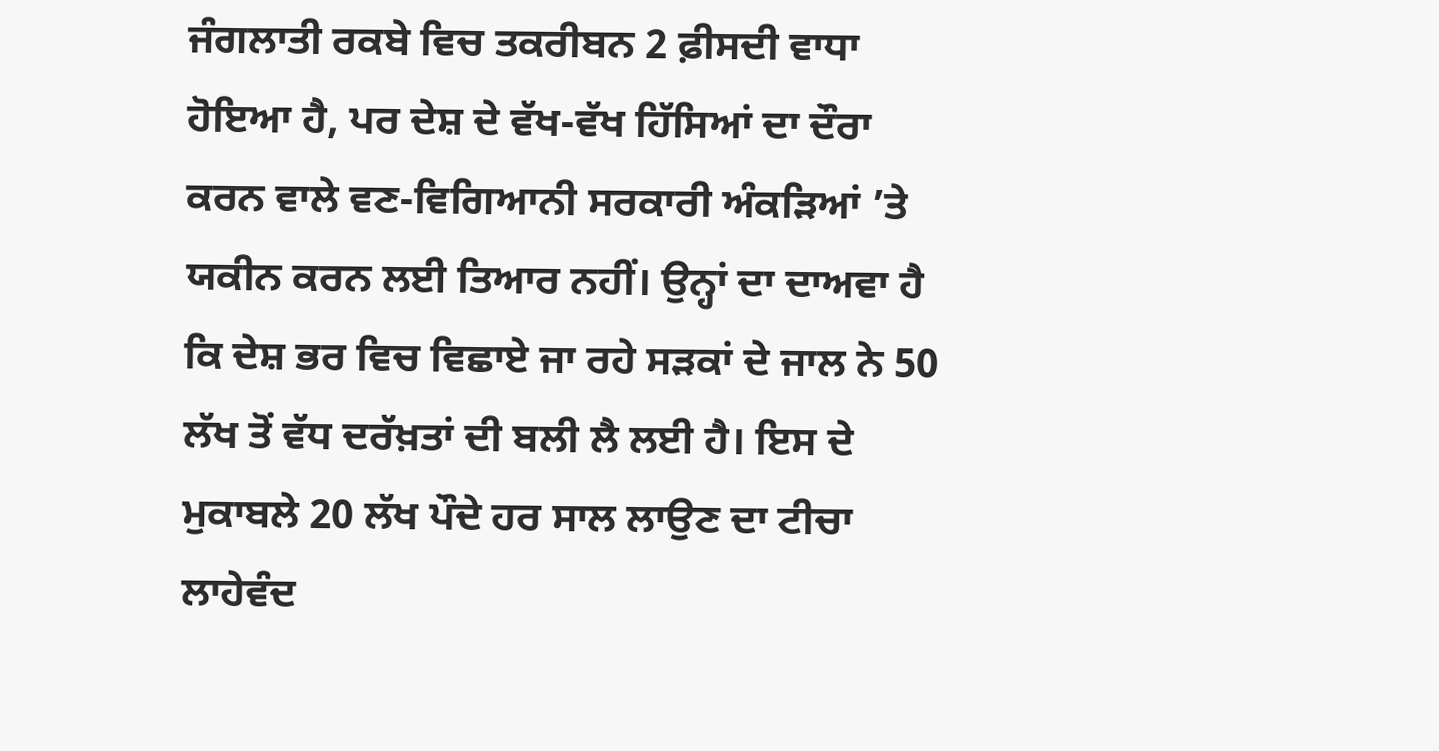ਜੰਗਲਾਤੀ ਰਕਬੇ ਵਿਚ ਤਕਰੀਬਨ 2 ਫ਼ੀਸਦੀ ਵਾਧਾ ਹੋਇਆ ਹੈ, ਪਰ ਦੇਸ਼ ਦੇ ਵੱਖ-ਵੱਖ ਹਿੱਸਿਆਂ ਦਾ ਦੌਰਾ ਕਰਨ ਵਾਲੇ ਵਣ-ਵਿਗਿਆਨੀ ਸਰਕਾਰੀ ਅੰਕੜਿਆਂ ’ਤੇ ਯਕੀਨ ਕਰਨ ਲਈ ਤਿਆਰ ਨਹੀਂ। ਉਨ੍ਹਾਂ ਦਾ ਦਾਅਵਾ ਹੈ ਕਿ ਦੇਸ਼ ਭਰ ਵਿਚ ਵਿਛਾਏ ਜਾ ਰਹੇ ਸੜਕਾਂ ਦੇ ਜਾਲ ਨੇ 50 ਲੱਖ ਤੋਂ ਵੱਧ ਦਰੱਖ਼ਤਾਂ ਦੀ ਬਲੀ ਲੈ ਲਈ ਹੈ। ਇਸ ਦੇ ਮੁਕਾਬਲੇ 20 ਲੱਖ ਪੌਦੇ ਹਰ ਸਾਲ ਲਾਉਣ ਦਾ ਟੀਚਾ ਲਾਹੇਵੰਦ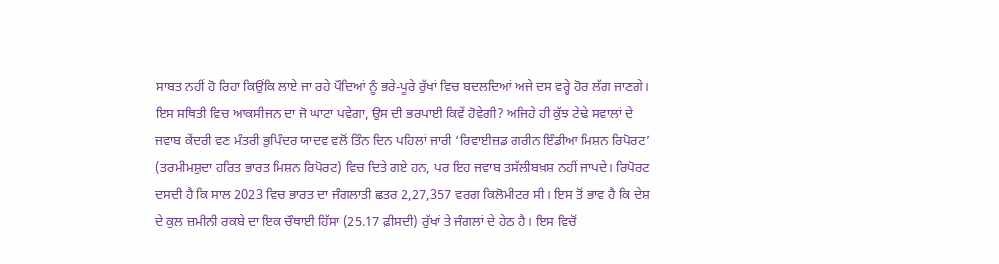ਸਾਬਤ ਨਹੀਂ ਹੋ ਰਿਹਾ ਕਿਉਂਕਿ ਲਾਏ ਜਾ ਰਹੇ ਪੌਦਿਆਂ ਨੂੰ ਭਰੇ-ਪੂਰੇ ਰੁੱਖਾਂ ਵਿਚ ਬਦਲਦਿਆਂ ਅਜੇ ਦਸ ਵਰ੍ਹੇ ਹੋਰ ਲੱਗ ਜਾਣਗੇ।
ਇਸ ਸਥਿਤੀ ਵਿਚ ਆਕਸੀਜਨ ਦਾ ਜੋ ਘਾਟਾ ਪਵੇਗਾ, ਉਸ ਦੀ ਭਰਪਾਈ ਕਿਵੇਂ ਹੋਵੇਗੀ? ਅਜਿਹੇ ਹੀ ਕੁੱਝ ਟੇਢੇ ਸਵਾਲਾਂ ਦੇ ਜਵਾਬ ਕੇਂਦਰੀ ਵਣ ਮੰਤਰੀ ਭੁਪਿੰਦਰ ਯਾਦਵ ਵਲੋਂ ਤਿੰਨ ਦਿਨ ਪਹਿਲਾਂ ਜਾਰੀ ‘ਰਿਵਾਈਜ਼ਡ ਗਰੀਨ ਇੰਡੀਆ ਮਿਸ਼ਨ ਰਿਪੋਰਟ’ (ਤਰਮੀਮਸ਼ੁਦਾ ਹਰਿਤ ਭਾਰਤ ਮਿਸ਼ਨ ਰਿਪੋਰਟ) ਵਿਚ ਦਿਤੇ ਗਏ ਹਨ, ਪਰ ਇਹ ਜਵਾਬ ਤਸੱਲੀਬਖ਼ਸ਼ ਨਹੀਂ ਜਾਪਦੇ। ਰਿਪੋਰਟ ਦਸਦੀ ਹੈ ਕਿ ਸਾਲ 2023 ਵਿਚ ਭਾਰਤ ਦਾ ਜੰਗਲਾਤੀ ਛਤਰ 2,27,357 ਵਰਗ ਕਿਲੋਮੀਟਰ ਸੀ। ਇਸ ਤੋਂ ਭਾਵ ਹੈ ਕਿ ਦੇਸ਼ ਦੇ ਕੁਲ ਜ਼ਮੀਨੀ ਰਕਬੇ ਦਾ ਇਕ ਚੌਥਾਈ ਹਿੱਸਾ (25.17 ਫ਼ੀਸਦੀ) ਰੁੱਖਾਂ ਤੇ ਜੰਗਲਾਂ ਦੇ ਹੇਠ ਹੈ। ਇਸ ਵਿਚੋਂ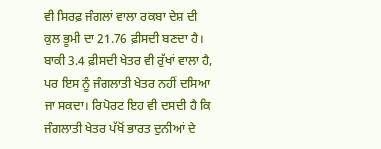ਵੀ ਸਿਰਫ਼ ਜੰਗਲਾਂ ਵਾਲਾ ਰਕਬਾ ਦੇਸ਼ ਦੀ ਕੁਲ ਭੂਮੀ ਦਾ 21.76 ਫ਼ੀਸਦੀ ਬਣਦਾ ਹੈ। ਬਾਕੀ 3.4 ਫ਼ੀਸਦੀ ਖੇਤਰ ਵੀ ਰੁੱਖਾਂ ਵਾਲਾ ਹੈ, ਪਰ ਇਸ ਨੂੰ ਜੰਗਲਾਤੀ ਖੇਤਰ ਨਹੀਂ ਦਸਿਆ ਜਾ ਸਕਦਾ। ਰਿਪੋਰਟ ਇਹ ਵੀ ਦਸਦੀ ਹੈ ਕਿ ਜੰਗਲਾਤੀ ਖੇਤਰ ਪੱਖੋਂ ਭਾਰਤ ਦੁਨੀਆਂ ਦੇ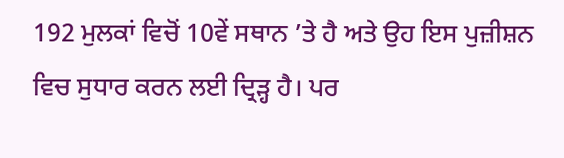192 ਮੁਲਕਾਂ ਵਿਚੋਂ 10ਵੇਂ ਸਥਾਨ ’ਤੇ ਹੈ ਅਤੇ ਉਹ ਇਸ ਪੁਜ਼ੀਸ਼ਨ ਵਿਚ ਸੁਧਾਰ ਕਰਨ ਲਈ ਦ੍ਰਿੜ੍ਹ ਹੈ। ਪਰ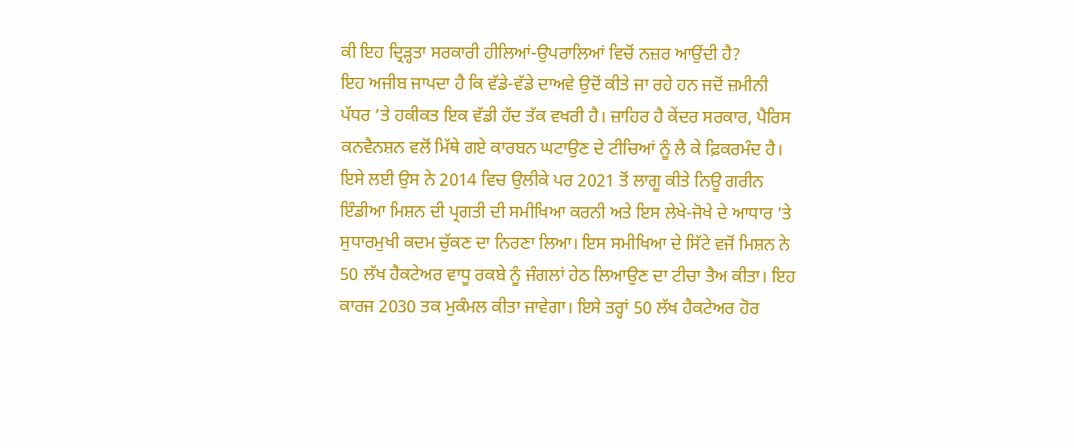ਕੀ ਇਹ ਦ੍ਰਿੜ੍ਹਤਾ ਸਰਕਾਰੀ ਹੀਲਿਆਂ-ਉਪਰਾਲਿਆਂ ਵਿਚੋਂ ਨਜ਼ਰ ਆਉਂਦੀ ਹੈ?
ਇਹ ਅਜੀਬ ਜਾਪਦਾ ਹੈ ਕਿ ਵੱਡੇ-ਵੱਡੇ ਦਾਅਵੇ ਉਦੋਂ ਕੀਤੇ ਜਾ ਰਹੇ ਹਨ ਜਦੋਂ ਜ਼ਮੀਨੀ ਪੱਧਰ ’ਤੇ ਹਕੀਕਤ ਇਕ ਵੱਡੀ ਹੱਦ ਤੱਕ ਵਖਰੀ ਹੈ। ਜ਼ਾਹਿਰ ਹੈ ਕੇਂਦਰ ਸਰਕਾਰ, ਪੈਰਿਸ ਕਨਵੈਨਸ਼ਨ ਵਲੋਂ ਮਿੱਥੇ ਗਏ ਕਾਰਬਨ ਘਟਾਉਣ ਦੇ ਟੀਚਿਆਂ ਨੂੰ ਲੈ ਕੇ ਫ਼ਿਕਰਮੰਦ ਹੈ। ਇਸੇ ਲਈ ਉਸ ਨੇ 2014 ਵਿਚ ਉਲੀਕੇ ਪਰ 2021 ਤੋਂ ਲਾਗੂ ਕੀਤੇ ਨਿਊ ਗਰੀਨ ਇੰਡੀਆ ਮਿਸ਼ਨ ਦੀ ਪ੍ਰਗਤੀ ਦੀ ਸਮੀਖਿਆ ਕਰਨੀ ਅਤੇ ਇਸ ਲੇਖੇ-ਜੋਖੇ ਦੇ ਆਧਾਰ ’ਤੇ ਸੁਧਾਰਮੁਖੀ ਕਦਮ ਚੁੱਕਣ ਦਾ ਨਿਰਣਾ ਲਿਆ। ਇਸ ਸਮੀਖਿਆ ਦੇ ਸਿੱਟੇ ਵਜੋਂ ਮਿਸ਼ਨ ਨੇ 50 ਲੱਖ ਹੈਕਟੇਅਰ ਵਾਧੂ ਰਕਬੇ ਨੂੰ ਜੰਗਲਾਂ ਹੇਠ ਲਿਆਉਣ ਦਾ ਟੀਚਾ ਤੈਅ ਕੀਤਾ। ਇਹ ਕਾਰਜ 2030 ਤਕ ਮੁਕੰਮਲ ਕੀਤਾ ਜਾਵੇਗਾ। ਇਸੇ ਤਰ੍ਹਾਂ 50 ਲੱਖ ਹੈਕਟੇਅਰ ਹੋਰ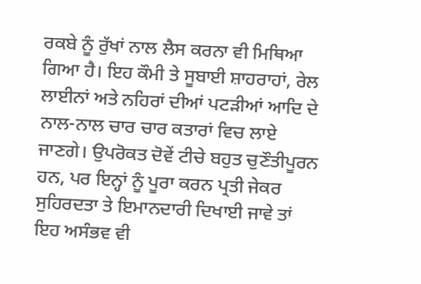ਰਕਬੇ ਨੂੰ ਰੁੱਖਾਂ ਨਾਲ ਲੈਸ ਕਰਨਾ ਵੀ ਮਿਥਿਆ ਗਿਆ ਹੈ। ਇਹ ਕੌਮੀ ਤੇ ਸੂਬਾਈ ਸ਼ਾਹਰਾਹਾਂ, ਰੇਲ ਲਾਈਨਾਂ ਅਤੇ ਨਹਿਰਾਂ ਦੀਆਂ ਪਟੜੀਆਂ ਆਦਿ ਦੇ ਨਾਲ-ਨਾਲ ਚਾਰ ਚਾਰ ਕਤਾਰਾਂ ਵਿਚ ਲਾਏ ਜਾਣਗੇ। ਉਪਰੋਕਤ ਦੋਵੇਂ ਟੀਚੇ ਬਹੁਤ ਚੁਣੌਤੀਪੂਰਨ ਹਨ, ਪਰ ਇਨ੍ਹਾਂ ਨੂੰ ਪੂਰਾ ਕਰਨ ਪ੍ਰਤੀ ਜੇਕਰ ਸੁਹਿਰਦਤਾ ਤੇ ਇਮਾਨਦਾਰੀ ਦਿਖਾਈ ਜਾਵੇ ਤਾਂ ਇਹ ਅਸੰਭਵ ਵੀ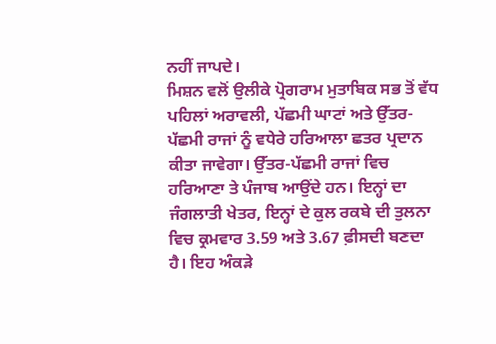ਨਹੀਂ ਜਾਪਦੇ।
ਮਿਸ਼ਨ ਵਲੋਂ ਉਲੀਕੇ ਪ੍ਰੋਗਰਾਮ ਮੁਤਾਬਿਕ ਸਭ ਤੋਂ ਵੱਧ ਪਹਿਲਾਂ ਅਰਾਵਲੀ, ਪੱਛਮੀ ਘਾਟਾਂ ਅਤੇ ਉੱਤਰ-ਪੱਛਮੀ ਰਾਜਾਂ ਨੂੰ ਵਧੇਰੇ ਹਰਿਆਲਾ ਛਤਰ ਪ੍ਰਦਾਨ ਕੀਤਾ ਜਾਵੇਗਾ। ਉੱਤਰ-ਪੱਛਮੀ ਰਾਜਾਂ ਵਿਚ ਹਰਿਆਣਾ ਤੇ ਪੰਜਾਬ ਆਉਂਦੇ ਹਨ। ਇਨ੍ਹਾਂ ਦਾ ਜੰਗਲਾਤੀ ਖੇਤਰ, ਇਨ੍ਹਾਂ ਦੇ ਕੁਲ ਰਕਬੇ ਦੀ ਤੁਲਨਾ ਵਿਚ ਕ੍ਰਮਵਾਰ 3.59 ਅਤੇ 3.67 ਫ਼ੀਸਦੀ ਬਣਦਾ ਹੈ। ਇਹ ਅੰਕੜੇ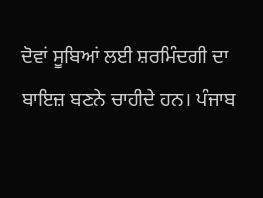ਦੋਵਾਂ ਸੂਬਿਆਂ ਲਈ ਸ਼ਰਮਿੰਦਗੀ ਦਾ ਬਾਇਜ਼ ਬਣਨੇ ਚਾਹੀਦੇ ਹਨ। ਪੰਜਾਬ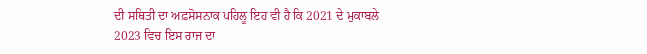ਦੀ ਸਥਿਤੀ ਦਾ ਅਫ਼ਸੋਸਨਾਕ ਪਹਿਲੂ ਇਹ ਵੀ ਹੈ ਕਿ 2021 ਦੇ ਮੁਕਾਬਲੇ 2023 ਵਿਚ ਇਸ ਰਾਜ ਦਾ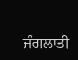ਜੰਗਲਾਤੀ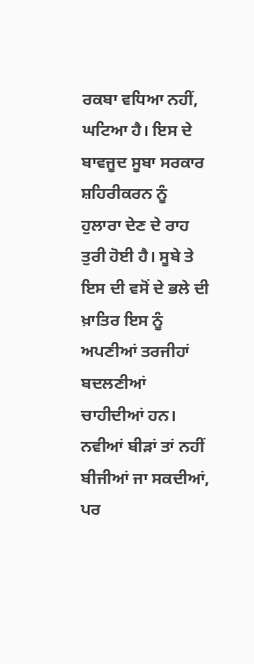ਰਕਬਾ ਵਧਿਆ ਨਹੀਂ, ਘਟਿਆ ਹੈ। ਇਸ ਦੇ ਬਾਵਜੂਦ ਸੂਬਾ ਸਰਕਾਰ ਸ਼ਹਿਰੀਕਰਨ ਨੂੰ ਹੁਲਾਰਾ ਦੇਣ ਦੇ ਰਾਹ ਤੁਰੀ ਹੋਈ ਹੈ। ਸੂਬੇ ਤੇ ਇਸ ਦੀ ਵਸੋਂ ਦੇ ਭਲੇ ਦੀ ਖ਼ਾਤਿਰ ਇਸ ਨੂੰ ਅਪਣੀਆਂ ਤਰਜੀਹਾਂ ਬਦਲਣੀਆਂ ਚਾਹੀਦੀਆਂ ਹਨ। ਨਵੀਆਂ ਬੀੜਾਂ ਤਾਂ ਨਹੀਂ ਬੀਜੀਆਂ ਜਾ ਸਕਦੀਆਂ, ਪਰ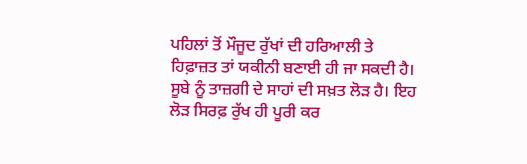ਪਹਿਲਾਂ ਤੋਂ ਮੌਜੂਦ ਰੁੱਖਾਂ ਦੀ ਹਰਿਆਲੀ ਤੇ ਹਿਫ਼ਾਜ਼ਤ ਤਾਂ ਯਕੀਨੀ ਬਣਾਈ ਹੀ ਜਾ ਸਕਦੀ ਹੈ। ਸੂਬੇ ਨੂੰ ਤਾਜ਼ਗੀ ਦੇ ਸਾਹਾਂ ਦੀ ਸਖ਼ਤ ਲੋੜ ਹੈ। ਇਹ ਲੋੜ ਸਿਰਫ਼ ਰੁੱਖ ਹੀ ਪੂਰੀ ਕਰ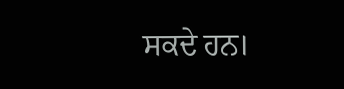ਸਕਦੇ ਹਨ।